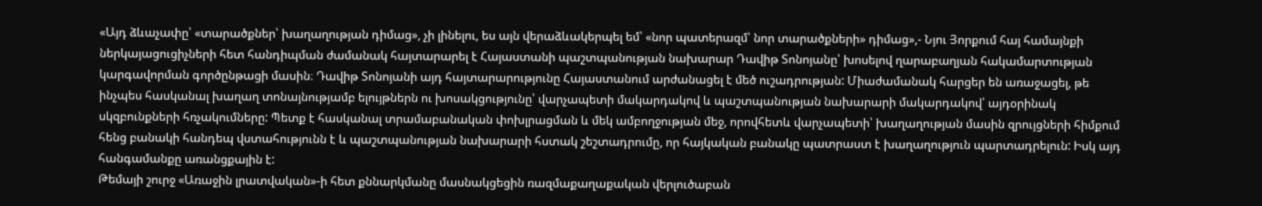«Այդ ձևաչափը՝ «տարածքներ՝ խաղաղության դիմաց», չի լինելու, ես այն վերաձևակերպել եմ՝ «նոր պատերազմ՝ նոր տարածքների» դիմաց»,- Նյու Յորքում հայ համայնքի ներկայացուցիչների հետ հանդիպման ժամանակ հայտարարել է Հայաստանի պաշտպանության նախարար Դավիթ Տոնոյանը՝ խոսելով ղարաբաղյան հակամարտության կարգավորման գործընթացի մասին։ Դավիթ Տոնոյանի այդ հայտարարությունը Հայաստանում արժանացել է մեծ ուշադրության: Միաժամանակ հարցեր են առաջացել, թե ինչպես հասկանալ խաղաղ տոնայնությամբ ելույթներն ու խոսակցությունը՝ վարչապետի մակարդակով և պաշտպանության նախարարի մակարդակով՝ այդօրինակ սկզբունքների հռչակումները: Պետք է հասկանալ տրամաբանական փոխլրացման և մեկ ամբողջության մեջ, որովհետև վարչապետի՝ խաղաղության մասին զրույցների հիմքում հենց բանակի հանդեպ վստահությունն է և պաշտպանության նախարարի հստակ շեշտադրումը, որ հայկական բանակը պատրաստ է խաղաղություն պարտադրելուն: Իսկ այդ հանգամանքը առանցքային է:
Թեմայի շուրջ «Առաջին լրատվական»-ի հետ քննարկմանը մասնակցեցին ռազմաքաղաքական վերլուծաբան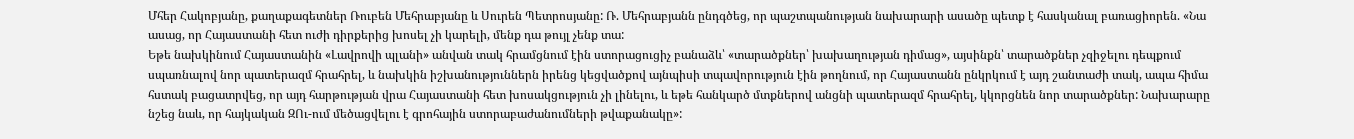Մհեր Հակոբյանը, քաղաքագետներ Ռուբեն Մեհրաբյանը և Սուրեն Պետրոսյանը: Ռ. Մեհրաբյանն ընդգծեց, որ պաշտպանության նախարարի ասածը պետք է հասկանալ բառացիորեն. «Նա ասաց, որ Հայաստանի հետ ուժի դիրքերից խոսել չի կարելի, մենք դա թույլ չենք տա:
Եթե նախկինում Հայաստանին «Լավրովի պլանի» անվան տակ հրամցնում էին ստորացուցիչ բանաձև՝ «տարածքներ՝ խախաղության դիմաց», այսինքն՝ տարածքներ չզիջելու դեպքում սպառնալով նոր պատերազմ հրահրել, և նախկին իշխանություններն իրենց կեցվածքով այնպիսի տպավորություն էին թողնում, որ Հայաստանն ընկրկում է այդ շանտաժի տակ, ապա հիմա հստակ բացատրվեց, որ այդ հարթության վրա Հայաստանի հետ խոսակցություն չի լինելու, և եթե հանկարծ մտքներով անցնի պատերազմ հրահրել, կկորցնեն նոր տարածքներ: Նախարարը նշեց նաև, որ հայկական ԶՈւ-ում մեծացվելու է գրոհային ստորաբաժանումների թվաքանակը»: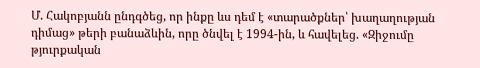Մ. Հակոբյանն ընդգծեց, որ ինքը ևս դեմ է «տարածքներ՝ խաղաղության դիմաց» թերի բանաձևին, որը ծնվել է 1994-ին, և հավելեց. «Զիջումը թյուրքական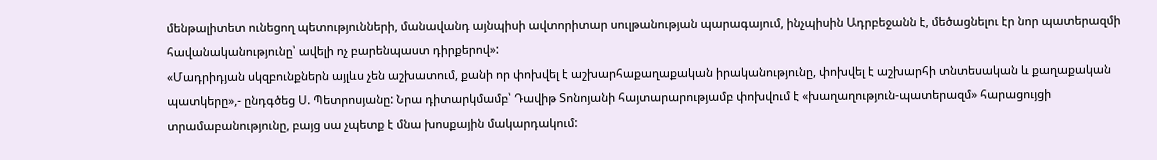մենթալիտետ ունեցող պետությունների, մանավանդ այնպիսի ավտորիտար սուլթանության պարագայում, ինչպիսին Ադրբեջանն է, մեծացնելու էր նոր պատերազմի հավանականությունը՝ ավելի ոչ բարենպաստ դիրքերով»:
«Մադրիդյան սկզբունքներն այլևս չեն աշխատում, քանի որ փոխվել է աշխարհաքաղաքական իրականությունը, փոխվել է աշխարհի տնտեսական և քաղաքական պատկերը»,- ընդգծեց Ս. Պետրոսյանը: Նրա դիտարկմամբ՝ Դավիթ Տոնոյանի հայտարարությամբ փոխվում է «խաղաղություն-պատերազմ» հարացույցի տրամաբանությունը, բայց սա չպետք է մնա խոսքային մակարդակում: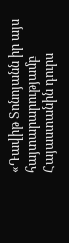«Դավիթ Տոնոյանն իր այս հայտարարությամբ Հայաստանին դուրս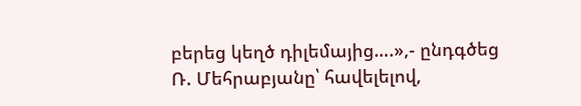բերեց կեղծ դիլեմայից….»,- ընդգծեց Ռ. Մեհրաբյանը՝ հավելելով,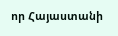որ Հայաստանի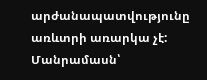արժանապատվությունը առևտրի առարկա չէ:
Մանրամասն՝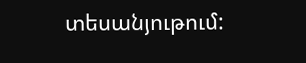տեսանյութում: